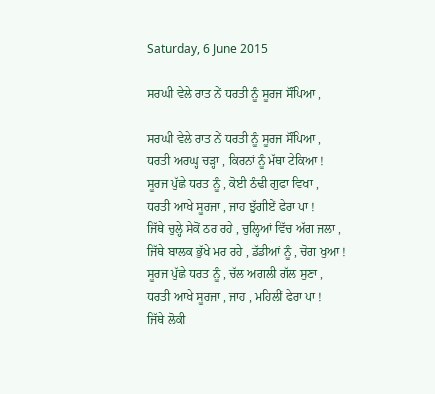Saturday, 6 June 2015

ਸਰਘੀ ਵੇਲੇ ਰਾਤ ਨੇਂ ਧਰਤੀ ਨੂੰ ਸੂਰਜ ਸੌਂਪਿਆ ,

ਸਰਘੀ ਵੇਲੇ ਰਾਤ ਨੇਂ ਧਰਤੀ ਨੂੰ ਸੂਰਜ ਸੌਂਪਿਆ ,
ਧਰਤੀ ਅਰਘ੍ਹ ਚੜ੍ਹਾ , ਕਿਰਨਾਂ ਨੂੰ ਮੱਥਾ ਟੇਕਿਆ !
ਸੂਰਜ ਪੁੱਛੇ ਧਰਤ ਨੂੰ , ਕੋਈ ਠੰਢੀ ਗੁਫਾ ਵਿਖਾ ,
ਧਰਤੀ ਆਖੇ ਸੂਰਜਾ , ਜਾਹ ਝੁੱਗੀਏਂ ਫੇਰਾ ਪਾ !
ਜਿੱਥੇ ਚੁਲ੍ਹੇ ਸੇਕੋਂ ਠਰ ਰਹੇ , ਚੁਲ੍ਹਿਆਂ ਵਿੱਚ ਅੱਗ ਜਲਾ ,
ਜਿੱਥੇ ਬਾਲਕ ਭੁੱਖੇ ਮਰ ਰਹੇ , ਡੱਡੀਆਂ ਨੂੰ , ਚੋਗ ਖੁਆ !
ਸੂਰਜ ਪੁੱਛੇ ਧਰਤ ਨੂੰ , ਚੱਲ ਅਗਲੀ ਗੱਲ ਸੁਣਾ ,
ਧਰਤੀ ਆਖੇ ਸੂਰਜਾ , ਜਾਹ , ਮਹਿਲੀਂ ਫੇਰਾ ਪਾ !
ਜਿੱਥੇ ਲੋਕੀ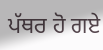ਪੱਥਰ ਹੋ ਗਏ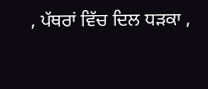, ਪੱਥਰਾਂ ਵਿੱਚ ਦਿਲ ਧੜਕਾ ,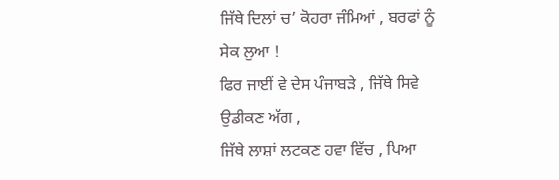ਜਿੱਥੇ ਦਿਲਾਂ ਚ’ ਕੋਹਰਾ ਜੰਮਿਆਂ , ਬਰਫਾਂ ਨੂੰ ਸੇਕ ਲੁਆ !
ਫਿਰ ਜਾਈਂ ਵੇ ਦੇਸ ਪੰਜਾਬੜੇ , ਜਿੱਥੇ ਸਿਵੇ ਉਡੀਕਣ ਅੱਗ ,
ਜਿੱਥੇ ਲਾਸ਼ਾਂ ਲਟਕਣ ਹਵਾ ਵਿੱਚ , ਪਿਆ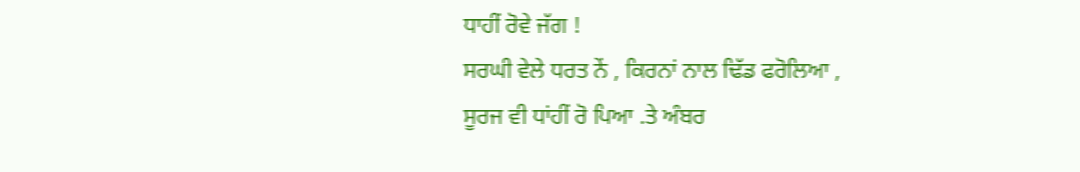ਧਾਹੀਂ ਰੋਵੇ ਜੱਗ !
ਸਰਘੀ ਵੇਲੇ ਧਰਤ ਨੇਂ , ਕਿਰਨਾਂ ਨਾਲ ਢਿੱਡ ਫਰੋਲਿਆ ,
ਸੂਰਜ ਵੀ ਧਾਂਹੀਂ ਰੋ ਪਿਆ .ਤੇ ਅੰਬਰ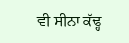ਵੀ ਸੀਨਾ ਕੱਢ੍ਹ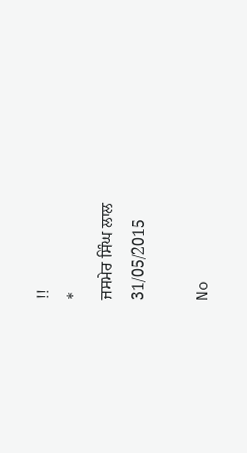!!
*
ਜਸਮੇਰ ਸਿੰਘ ਲਾਲ
31/05/2015

No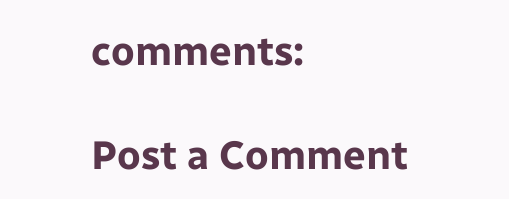comments:

Post a Comment